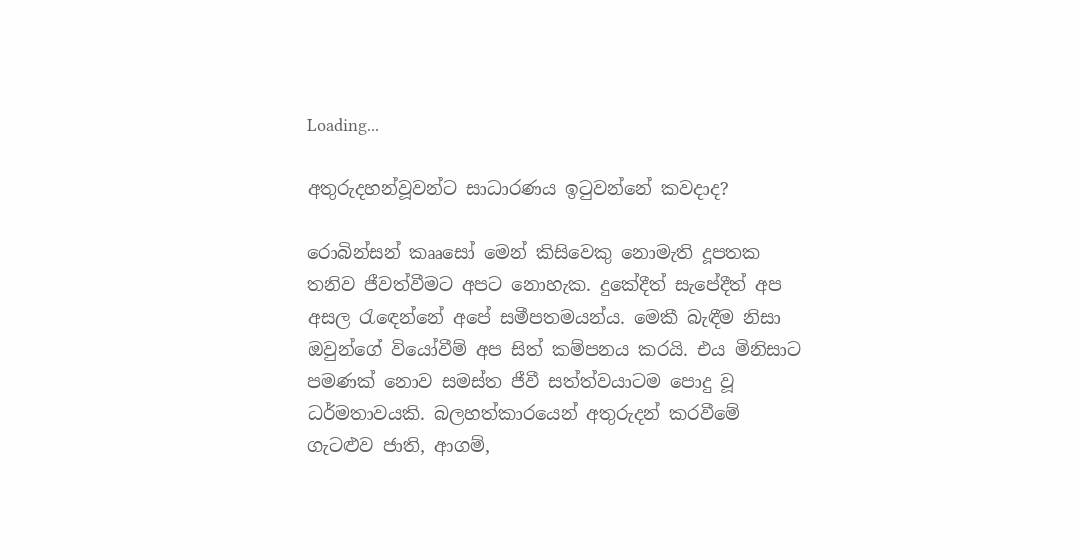Loading...

අතුරුදහන්වූවන්ට සාධාරණය ඉටුවන්නේ කවදාද?

රොබින්සන් කෲසෝ මෙන් කිසිවෙකු නොමැති දූපතක තනිව ජීවත්වීමට අපට නොහැක. දුකේදීත් සැපේදීත් අප අසල රැඳෙන්නේ අපේ සමීපතමයන්ය. මෙකී බැඳීම නිසා ඔවුන්ගේ වියෝවීම් අප සිත් කම්පනය කරයි. එය මිනිසාට පමණක් නොව සමස්ත ජීවී සත්ත්වයාටම පොදු වූ ධර්මතාවයකි. බලහත්කාරයෙන් අතුරුදන් කරවීමේ ගැටළුව ජාති, ආගම්,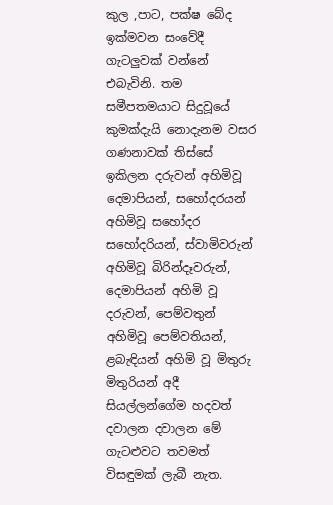කුල ,පාට, පක්ෂ බේද ඉක්මවන සංවේදී ගැටලුවක් වන්නේ එබැවිනි. තම සමීපතමයාට සිදුවූයේ කුමක්දැයි නොදැනම වසර ගණනාවක් තිස්සේ ඉකිලන දරුවන් අහිමිවූ දෙමාපියන්, සහෝදරයන් අහිමිවූ සහෝදර සහෝදරියන්, ස්වාමිවරුන් අහිමිවූ බිරින්දෑවරුන්, දෙමාපියන් අහිමි වූ දරුවන්, පෙම්වතුන් අහිමිවූ පෙම්වතියන්, ළබැඳියන් අහිමි වූ මිතුරු මිතුරියන් අදී සියල්ලන්ගේම හදවත් දවාලන දවාලන මේ ගැටළුවට තවමත් විසඳුමක් ලැබී නැත.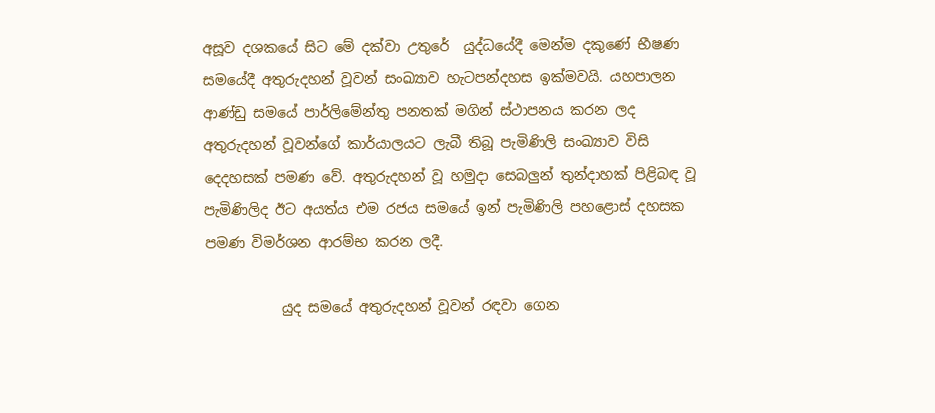අසූව දශකයේ සිට මේ දක්වා උතුරේ  යුද්ධයේදී මෙන්ම දකුණේ භීෂණ සමයේදී අතුරුදහන් වූවන් සංඛ්‍යාව හැටපන්දහස ඉක්මවයි. යහපාලන ආණ්ඩු සමයේ පාර්ලිමේන්තු පනතක් මගින් ස්ථාපනය කරන ලද අතුරුදහන් වූවන්ගේ කාර්යාලයට ලැබී තිබූ පැමිණිලි සංඛ්‍යාව විසි දෙදහසක් පමණ වේ. අතුරුදහන් වූ හමුදා සෙබලුන් තුන්දාහක් පිළිබඳ වූ පැමිණිලිද ඊට අයත්ය එම රජය සමයේ ඉන් පැමිණිලි පහළොස් දහසක පමණ විමර්ශන ආරම්භ කරන ලදී.

           යුද සමයේ අතුරුදහන් වූවන් රඳවා ගෙන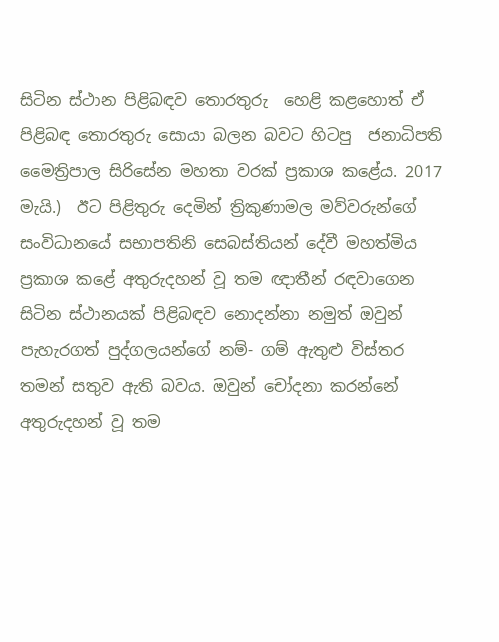සිටින ස්ථාන පිළිබඳව තොරතුරු  හෙළි කළහොත් ඒ පිළිබඳ තොරතුරු සොයා බලන බවට හිටපු  ජනාධිපති මෛත්‍රිපාල සිරිසේන මහතා වරක් ප්‍රකාශ කළේය. 2017 මැයි.)  ඊට පිළිතුරු දෙමින් ත්‍රිකුණාමල මව්වරුන්ගේ සංවිධානයේ සභාපතිනි සෙබස්තියන් දේවී මහත්මිය ප්‍රකාශ කළේ අතුරුදහන් වූ තම ඥාතීන් රඳවාගෙන සිටින ස්ථානයක් පිළිබඳව නොදන්නා නමුත් ඔවුන් පැහැරගත් පුද්ගලයන්ගේ නම්- ගම් ඇතුළු විස්තර තමන් සතුව ඇති බවය. ඔවුන් චෝදනා කරන්නේ අතුරුදහන් වූ තම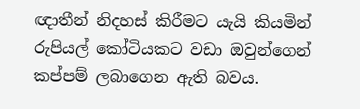ඥාතීන් නිදහස් කිරීමට යැයි කියමින් රුපියල් කෝටියකට වඩා ඔවුන්ගෙන් කප්පම් ලබාගෙන ඇති බවය.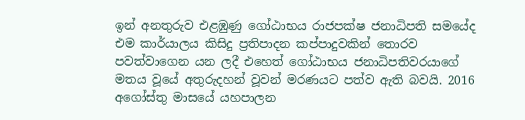ඉන් අනතුරුව එළඹුණු ගෝඨාභය රාජපක්ෂ ජනාධිපති සමයේද එම කාර්යාලය කිසිදු ප්‍රතිපාදන කප්පාදුවකින් තොරව පවත්වාගෙන යන ලදී එහෙත් ගෝඨාභය ජනාධිපතිවරයාගේ මතය වූයේ අතුරුදහන් වූවන් මරණයට පත්ව ඇති බවයි. 2016 අගෝස්තු මාසයේ යහපාලන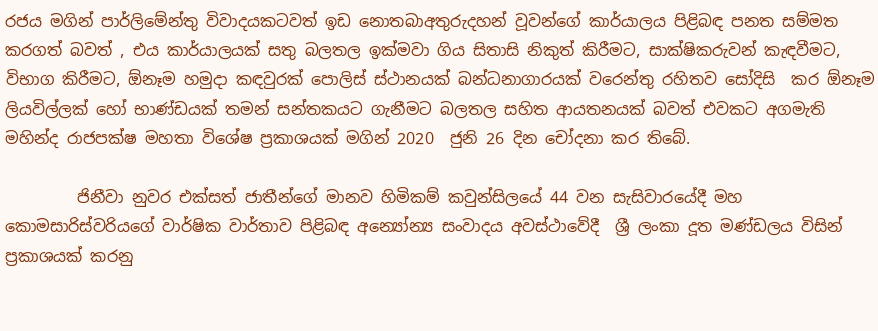රජය මගින් පාර්ලිමේන්තු විවාදයකටවත් ඉඩ නොතබාඅතුරුදහන් වූවන්ගේ කාර්යාලය පිළිබඳ පනත සම්මත කරගත් බවත් , එය කාර්යාලයක් සතු බලතල ඉක්මවා ගිය සිතාසි නිකුත් කිරීමට, සාක්ෂිකරුවන් කැඳවීමට, විභාග කිරීමට, ඕනෑම හමුදා කඳවුරක් පොලිස් ස්ථානයක් බන්ධනාගාරයක් වරෙන්තු රහිතව සෝදිසි  කර ඕනෑම ලියවිල්ලක් හෝ භාණ්ඩයක් තමන් සන්තකයට ගැනීමට බලතල සහිත ආයතනයක් බවත් එවකට අගමැති  මහින්ද රාජපක්ෂ මහතා විශේෂ ප්‍රකාශයක් මගින් 2020  ජුනි 26 දින චෝදනා කර තිබේ.

         ජිනීවා නුවර එක්සත් ජාතීන්ගේ මානව හිමිකම් කවුන්සිලයේ 44 වන සැසිවාරයේදී මහ කොමසාරිස්වරියගේ වාර්ෂික වාර්තාව පිළිබඳ අන්‍යෝන්‍ය සංවාදය අවස්ථාවේදී  ශ්‍රී ලංකා දූත මණ්ඩලය විසින් ප්‍රකාශයක් කරනු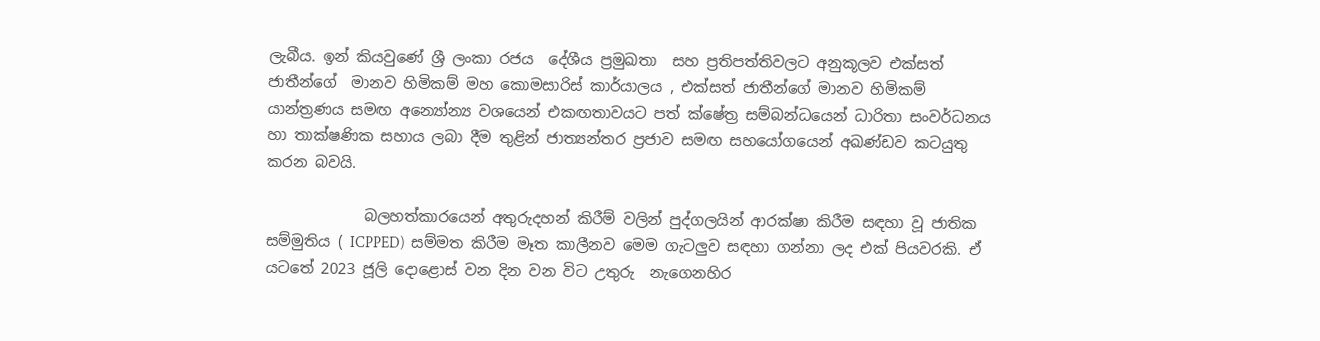ලැබීය. ඉන් කියවුණේ ශ්‍රී ලංකා රජය  දේශීය ප්‍රමුඛතා  සහ ප්‍රතිපත්තිවලට අනුකූලව එක්සත් ජාතීන්ගේ  මානව හිමිකම් මහ කොමසාරිස් කාර්යාලය , එක්සත් ජාතීන්ගේ මානව හිමිකම් යාන්ත්‍රණය සමඟ අන්‍යෝන්‍ය වශයෙන් එකඟතාවයට පත් ක්ෂේත්‍ර සම්බන්ධයෙන් ධාරිතා සංවර්ධනය හා තාක්ෂණික සහාය ලබා දීම තුළින් ජාත්‍යන්තර ප්‍රජාව සමඟ සහයෝගයෙන් අඛණ්ඩව කටයුතු කරන බවයි.

             බලහත්කාරයෙන් අතුරුදහන් කිරීම් වලින් පුද්ගලයින් ආරක්ෂා කිරීම සඳහා වූ ජාතික සම්මුතිය ( ICPPED)  සම්මත කිරීම මෑත කාලීනව මෙම ගැටලුව සඳහා ගන්නා ලද එක් පියවරකි. ඒ යටතේ 2023 ජූලි දොළොස් වන දින වන විට උතුරු  නැගෙනහිර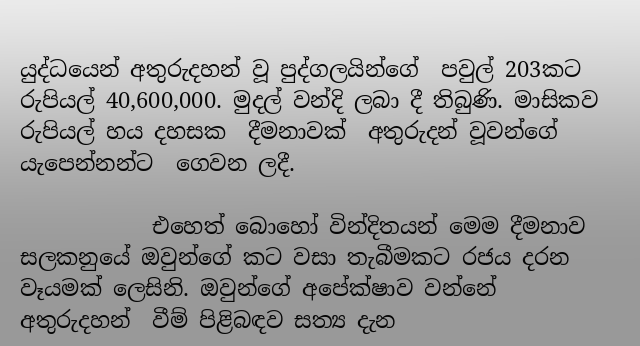යුද්ධයෙන් අතුරුදහන් වූ පුද්ගලයින්ගේ  පවුල් 203කට රුපියල් 40,600,000. මුදල් වන්දි ලබා දී තිබුණි. මාසිකව රුපියල් හය දහසක  දීමනාවක්  අතුරුදන් වූවන්ගේ යැපෙන්නන්ට  ගෙවන ලදී.

            එහෙත් බොහෝ වින්දිතයන් මෙම දීමනාව සලකනුයේ ඔවුන්ගේ කට වසා තැබීමකට රජය දරන වෑයමක් ලෙසිනි. ඔවුන්ගේ අපේක්ෂාව වන්නේ අතුරුදහන්  වීම් පිළිබඳව සත්‍ය දැන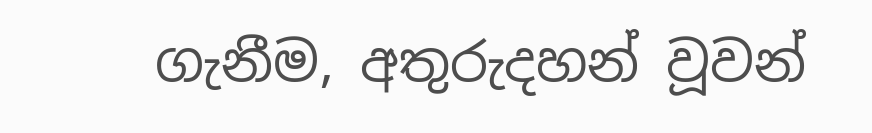ගැනීම, අතුරුදහන් වූවන්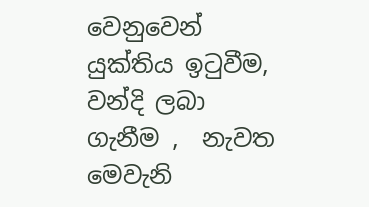වෙනුවෙන්  යුක්තිය ඉටුවීම,  වන්දි ලබා ගැනීම ,  නැවත මෙවැනි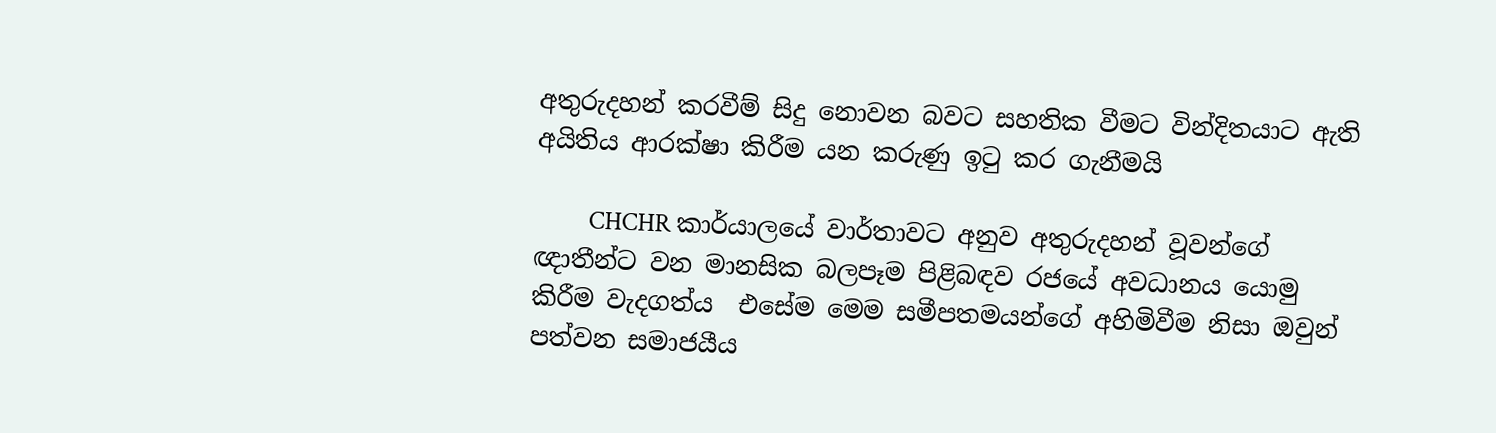අතුරුදහන් කරවීම් සිදු නොවන බවට සහතික වීමට වින්දිතයාට ඇති අයිතිය ආරක්ෂා කිරීම යන කරුණු ඉටු කර ගැනීමයි

         CHCHR කාර්යාලයේ වාර්තාවට අනුව අතුරුදහන් වූවන්ගේ ඥාතීන්ට වන මානසික බලපෑම පිළිබඳව රජයේ අවධානය යොමු කිරීම වැදගත්ය  එසේම මෙම සමීපතමයන්ගේ අහිමිවීම නිසා ඔවුන් පත්වන සමාජයීය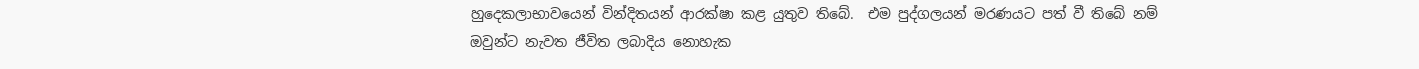හුදෙකලාභාවයෙන් වින්දිතයන් ආරක්ෂා කළ යුතුව තිබේ.  එම පුද්ගලයන් මරණයට පත් වී තිබේ නම් ඔවුන්ට නැවත ජීවිත ලබාදිය නොහැක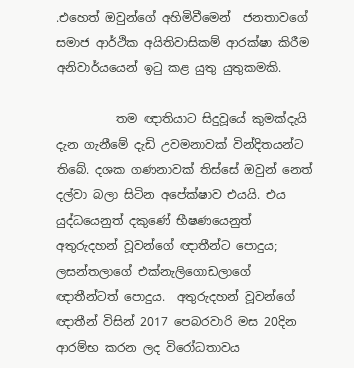.එහෙත් ඔවුන්ගේ අහිමිවීමෙන්  ජනතාවගේ සමාජ ආර්ථික අයිතිවාසිකම් ආරක්ෂා කිරීම අනිවාර්යයෙන් ඉටු කළ යුතු යුතුකමකි.

          තම ඥාතියාට සිදුවූයේ කුමක්දැයි දැන ගැනීමේ දැඩි උවමනාවක් වින්දිතයන්ට තිබේ. දශක ගණනාවක් තිස්සේ ඔවුන් නෙත් දල්වා බලා සිටින අපේක්ෂාව එයයි. එය  යුද්ධයෙනුත් දකුණේ භීෂණයෙනුත් අතුරුදහන් වූවන්ගේ ඥාතීන්ට පොදුය; ලසන්තලාගේ එක්නැලිගොඩලාගේ ඥාතීන්ටත් පොදුය.  අතුරුදහන් වූවන්ගේ ඥාතීන් විසින් 2017 පෙබරවාරි මස 20දින ආරම්භ කරන ලද විරෝධතාවය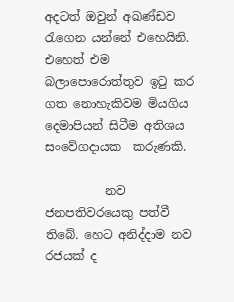අදටත් ඔවුන් අඛණ්ඩව රැගෙන යන්නේ එහෙයිනි. එහෙත් එම බලාපොරොත්තුව ඉටු කර ගත නොහැකිවම මියගිය දෙමාපියන් සිටීම අතිශය සංවේගදායක  කරුණකි.

          නව ජනපතිවරයෙකු පත්වී තිබේ. හෙට අනිද්දාම නව රජයක් ද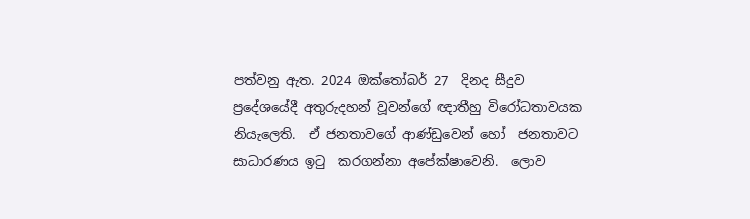පත්වනු ඇත. 2024 ඔක්තෝබර් 27  දිනද සීදුව  ප්‍රදේශයේදී අතුරුදහන් වූවන්ගේ ඥාතීහු විරෝධතාවයක නියැලෙති.  ඒ ජනතාවගේ ආණ්ඩුවෙන් හෝ  ජනතාවට සාධාරණය ඉටු  කරගන්නා අපේක්ෂාවෙනි.  ලොව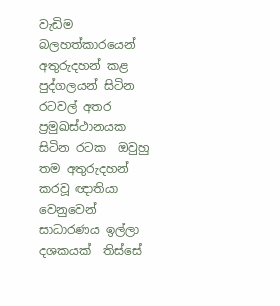වැඩිම බලහත්කාරයෙන් අතුරුදහන් කළ පුද්ගලයන් සිටින රටවල් අතර ප්‍රමුඛස්ථානයක සිටින රටක  ඔවුහු  තම අතුරුදහන් කරවූ ඥාතියා වෙනුවෙන් සාධාරණය ඉල්ලා දශකයක්  තිස්සේ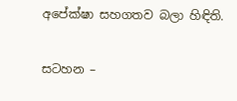අපේක්ෂා සහගතව බලා හිඳිති.

සටහන –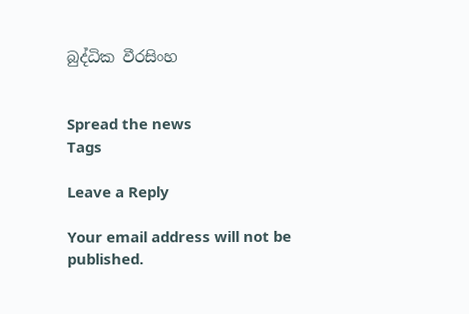බුද්ධික වීරසිංහ


Spread the news
Tags

Leave a Reply

Your email address will not be published.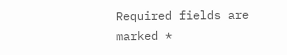Required fields are marked *